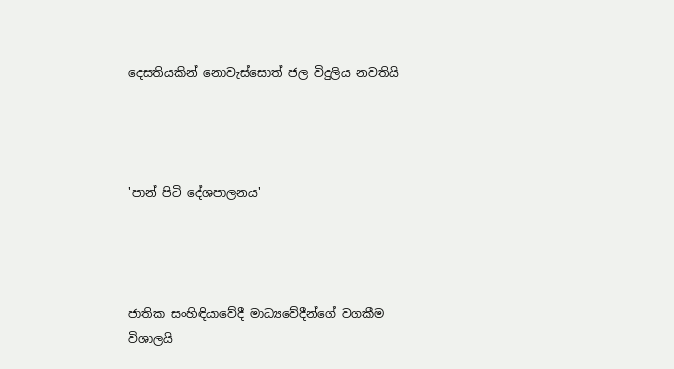දෙසතියකින් නොවැස්සොත් ජල විදුලිය නවතියි




'පාන් පිටි දේශපාලනය'




ජාතික සංහිඳියාවේදී මාධ්‍යවේදීන්ගේ වගකීම විශාලයි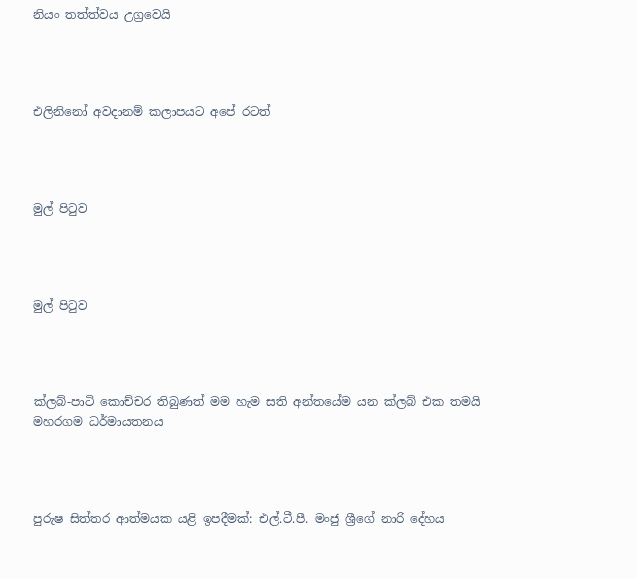නියං තත්ත්වය උග්‍රවෙයි




එලිනිනෝ අවදානම් කලාපයට අපේ රටත්




මුල් පිටුව




මුල් පිටුව




ක්ලබ්-පාටි කොච්චර තිබුණත් මම හැම සති අන්තයේම යන ක්ලබ් එක තමයි මහරගම ධර්මායතනය




පුරුෂ සිත්තර ආත්මයක යළි ඉපදීමක්: එල්.ටී.පී. මංජු ශ්‍රීගේ නාරි දේහය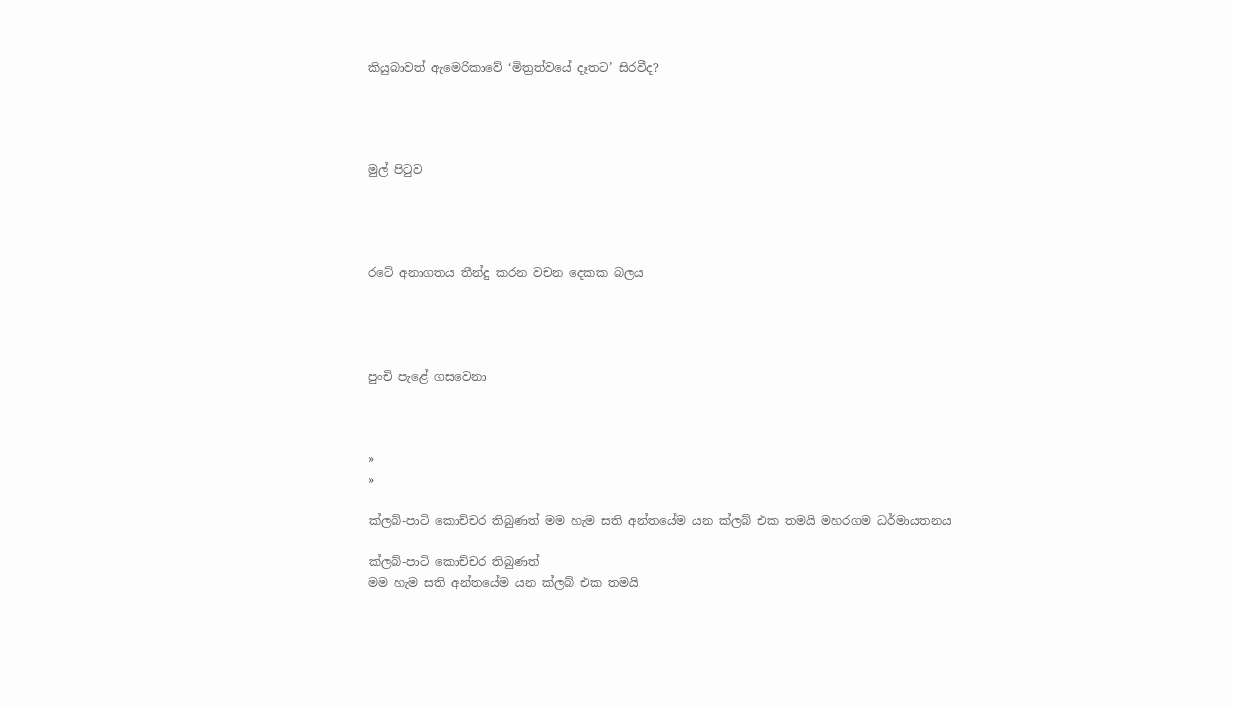කියුබාවත් ඇමෙරිකාවේ ‘මිත්‍රත්වයේ දෑතට’ සිරවීද?




මුල් පිටුව




රටේ අනාගතය තීන්දු කරන වචන දෙකක බලය




පුංචි පැළේ ගසවෙනා



»
»

ක්ලබ්-පාටි කොච්චර තිබුණත් මම හැම සති අන්තයේම යන ක්ලබ් එක තමයි මහරගම ධර්මායතනය

ක්ලබ්-පාටි කොච්චර තිබුණත්
මම හැම සති අන්තයේම යන ක්ලබ් එක තමයි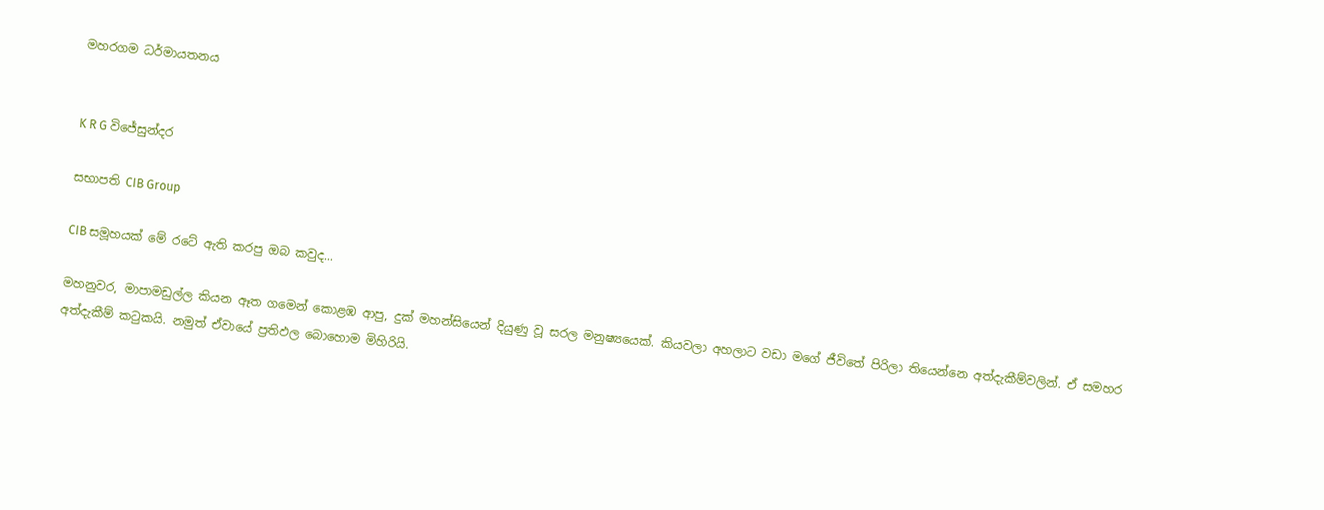මහරගම ධර්මායතනය


K R G විජේසුන්දර

සභාපති CIB Group

CIB සමූහයක් මේ රටේ ඇති කරපු ඔබ කවුද...

මහනුවර, මාපාමඩුල්ල කියන ඈත ගමෙන් කොළඹ ආපු, දුක් මහන්සියෙන් දියුණු වූ සරල මනුෂ්‍යයෙක්. කියවලා අහලාට වඩා මගේ ජීවිතේ පිරිලා තියෙන්නෙ අත්දැකීම්වලින්. ඒ සමහර අත්දැකීම් කටුකයි. නමුත් ඒවායේ ප්‍රතිඵල බොහොම මිහිරියි.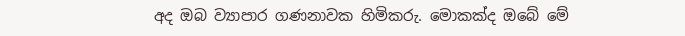අද ඔබ ව්‍යාපාර ගණනාවක හිමිකරු. මොකක්ද ඔබේ මේ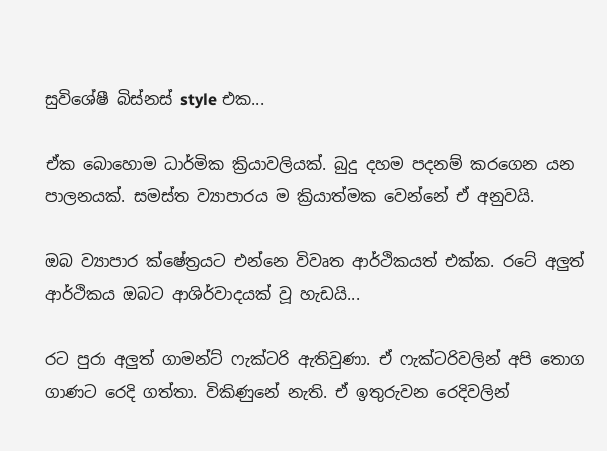සුවිශේෂී බිස්නස් style එක...

ඒක බොහොම ධාර්මික ක්‍රියාවලියක්. බුදු දහම පදනම් කරගෙන යන පාලනයක්. සමස්ත ව්‍යාපාරය ම ක්‍රියාත්මක වෙන්නේ ඒ අනුවයි.

ඔබ ව්‍යාපාර ක්ෂේත්‍රයට එන්නෙ විවෘත ආර්ථිකයත් එක්ක. රටේ අලුත් ආර්ථිකය ඔබට ආශිර්වාදයක් වූ හැඩයි...

රට පුරා අලුත් ගාමන්ට් ෆැක්ටරි ඇතිවුණා. ඒ ෆැක්ටරිවලින් අපි තොග ගාණට රෙදි ගත්තා. විකිණුනේ නැති. ඒ ඉතුරුවන රෙදිවලින්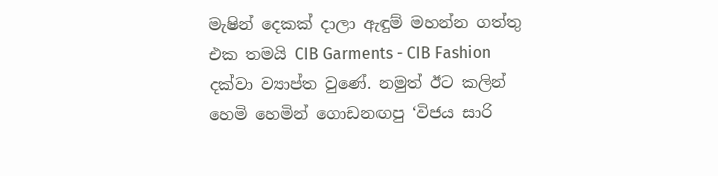මැෂින් දෙකක් දාලා ඇඳුම් මහන්න ගත්තු එක තමයි CIB Garments - CIB Fashion දක්වා ව්‍යාප්ත වුණේ. නමුත් ඊට කලින් හෙමි හෙමින් ගොඩනඟපු ‘විජය සාරි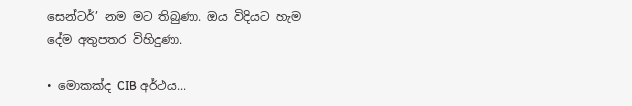සෙන්ටර්’ නම මට තිබුණා. ඔය විදියට හැම දේම අතුපතර විහිදුණා.

• මොකක්ද CIB අර්ථය...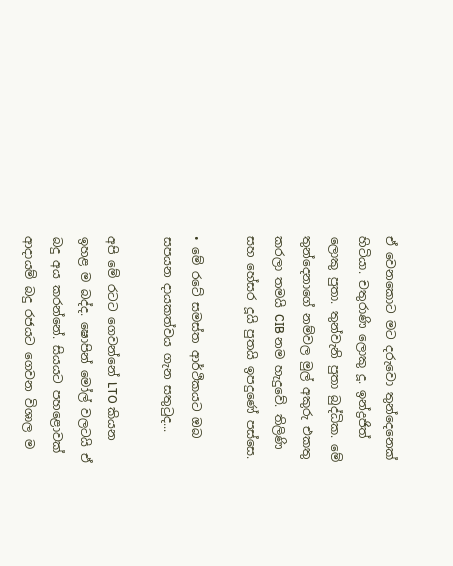ඒ වෙනකොට මට දරුවො තුන්දෙනෙක් හිටියා. චතුරාණි ලොකු දූ. ඉන්ද්‍රජිත් ලොකු පුතා. තුන්වැනි පුතා බුද්ධික. මේ තුන්දෙනාගේ නම්වල මුල් අකුරු එකතු කරලා තමයි CIB නම හැදුවේ. තිලිණි සහ හේසර දූයි පුතයි ඉපදුණේ පස්සෙ.

• මේ රටේ සමස්ත ආර්ථිකයට ඔබ සපයන දායකත්වය ගැන සතුටුද...

අපි මේ රටට ගෙවන්නේ LTO කියන ඉහළ ම බද්ද. ෂොපින් මෝල් වලටයි ඒ බදු අය කරන්නේ. සියයට පහළොවක් ආදායම් බදු රජයට ගෙවන විශාල ම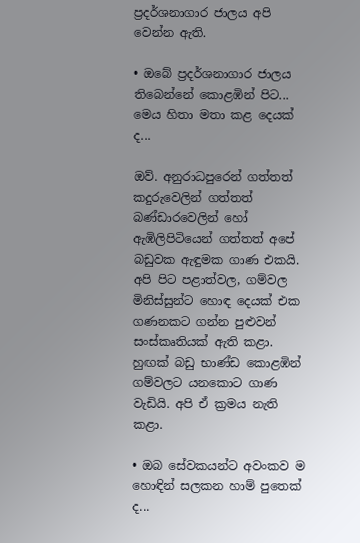ප්‍රදර්ශනාගාර ජාලය අපි වෙන්න ඇති.

• ඔ‍බේ ප්‍රදර්ශනාගාර ජාලය තිබෙන්නේ කොළඹින් පිට... මෙය හිතා මතා කළ දෙයක් ද...

ඔව්. අනුරාධපුරෙන් ගත්තත් කදුරුවෙලින් ගත්තත් බණ්ඩාරවෙලින් හෝ ඇඹිලිපිටියෙන් ගත්තත් අපේ බඩුවක ඇඳුමක ගාණ එකයි. අපි පිට පළාත්වල, ගම්වල මිනිස්සුන්ට හොඳ‍ දෙයක් එක ගණනකට ගන්න පුළුවන් සංස්කෘතියක් ඇති කළා. හුඟක් බඩු භාණ්ඩ කොළඹින් ගම්වලට යනකොට ගාණ වැඩියි. අපි ඒ ක්‍රමය නැති කළා.

• ඔබ සේවකයන්ට අවංකව ම හොඳින් සලකන හාම් පුතෙක් ද...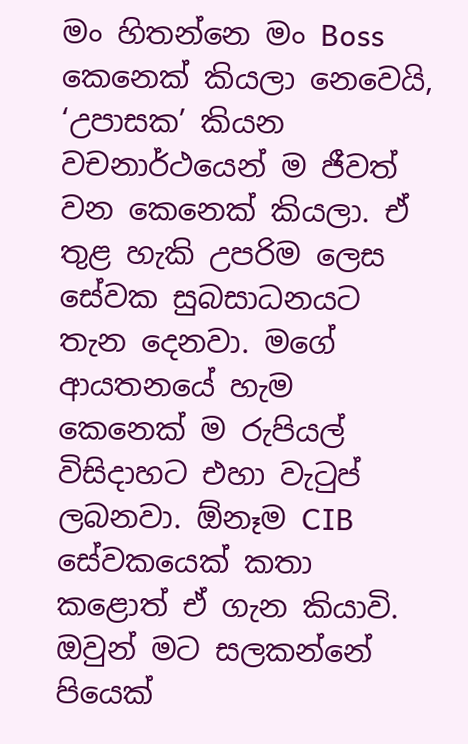මං හිතන්නෙ මං Boss කෙනෙක් කියලා නෙවෙයි, ‘උපාසක’ කියන වචනාර්ථයෙන් ම ජීවත් වන කෙනෙක් කියලා. ඒ තුළ හැකි උපරිම ලෙස සේවක සුබසාධනයට තැන දෙනවා. මගේ ආයතනයේ හැම කෙනෙක් ම රුපියල් විසිදාහට එහා වැටුප් ලබනවා. ඕනෑම CIB සේවකයෙක් කතා කළොත් ඒ ගැන කියාවි. ඔවුන් මට සලකන්නේ පියෙක්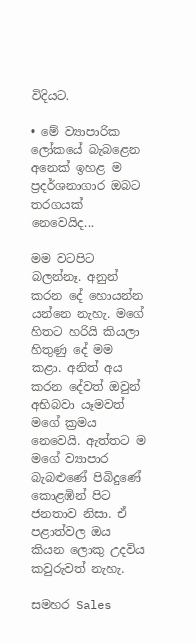විදියට.

• මේ ව්‍යාපාරික ලෝකයේ බැබළෙන අනෙක් ඉහළ ම ප්‍රදර්ශනාගාර ඔබට තරගයක් නෙවෙයිද...

මම වටපිට බලන්නෑ. අනුන් කරන දේ හොයන්න යන්නෙ නැහැ. මගේ හිතට හරියි කියලා හිතුණු දේ මම කළා. අනිත් අය කරන දේවත් ඔවුන් අභිබවා යෑමවත් මගේ ක්‍රමය නෙවෙයි. ඇත්තට ම මගේ ව්‍යාපාර බැබළුණේ පිබිදුණේ කොළඹින් පිට ජනතාව නිසා. ඒ පළාත්වල ඔය කියන ලොකු උදවිය කවුරුවත් නැහැ.

සමහර Sales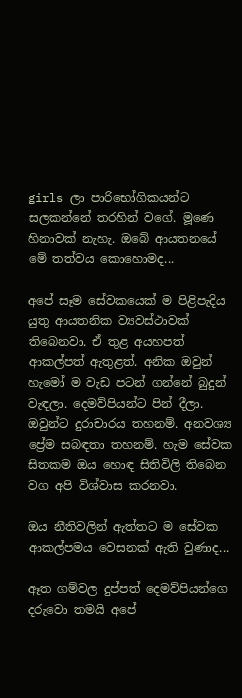girls ලා පාරිභෝගිකයන්ට සලකන්නේ තරහින් වගේ. මූණෙ හිනාවක් නැහැ. ඔබේ ආයතනයේ මේ තත්වය කොහොමද...

අපේ සෑම සේවකයෙක් ම පිළිපැදිය යුතු ආයතනික ව්‍යවස්ථාවක් තිබෙනවා. ඒ තුළ අයහපත් ආකල්පත් ඇතුළත්. අනික ඔවුන් හ‍ැමෝ ම වැඩ පටන් ගන්නේ බුදුන් වැඳලා. දෙමව්පියන්ට පින් දීලා. ඔවුන්ට දුරාචාරය තහනම්. අනවශ්‍ය ප්‍රේම සබඳතා තහනම්. හැම සේවක සිතකම ඔය හොඳ සිතිවිලි තිබෙන වග අපි විශ්වාස කරනවා.

ඔය නීතිවලින් ඇත්තට ම සේවක ආකල්පමය වෙසනක් ඇති වුණාද...

ඈත ගම්වල දුප්පත් දෙමව්පියන්ගෙ දරුවො තමයි අපේ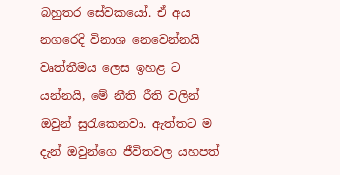බහුතර සේවකයෝ. ඒ අය නගරෙදි විනාශ නෙවෙන්නයි වෘත්තීමය ලෙස ඉහළ ට යන්නයි, මේ නීති රීති වලින් ඔවුන් සුරැකෙනවා. ඇත්තට ම දැන් ඔවුන්ගෙ ජීවිතවල යහපත්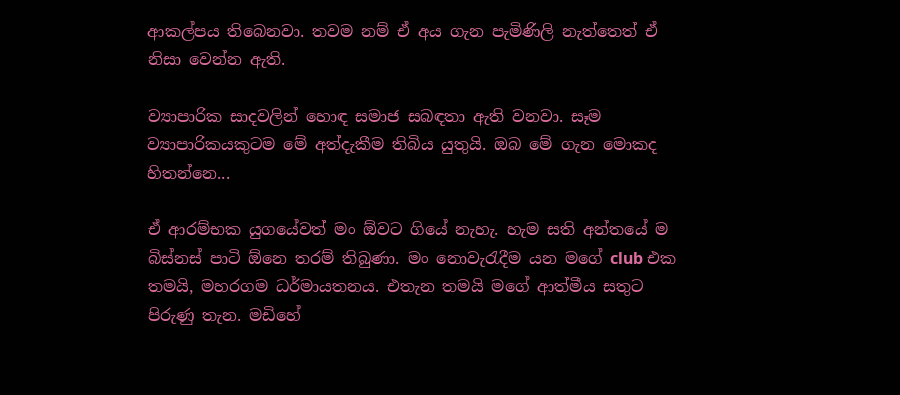ආකල්පය තිබෙනවා. තවම නම් ඒ අය ගැන පැමිණිලි නැත්තෙත් ඒ නිසා වෙන්න ඇති.

ව්‍යාපාරික සාදවලින් හොඳ සමාජ සබඳතා ඇති වනවා. සෑම ව්‍යාපාරිකයකුටම මේ අත්දැකීම තිබිය යුතුයි. ඔබ මේ ගැන මොකද හිතන්නෙ...

ඒ ආරම්භක යුගයේවත් මං ඕවට ගියේ නැහැ. හැම සති අන්තයේ ම බිස්නස් පාටි ඕනෙ තරම් තිබුණා. මං නොවැරැදීම යන මගේ club එක තමයි, මහරගම ධර්මායතනය. එතැන තමයි මගේ ආත්මීය සතුට පිරුණු තැන. මඩිහේ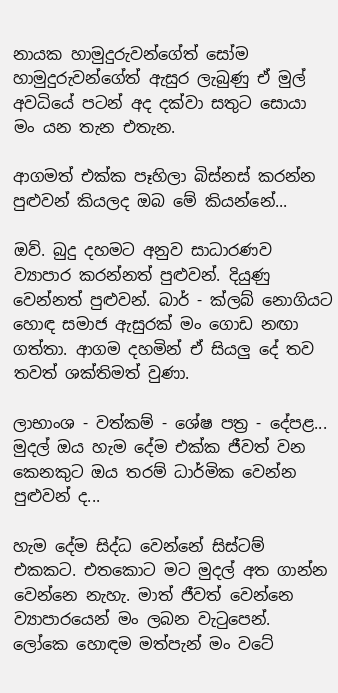නායක හාමුදුරුවන්ගේත් සෝම හාමුදුරුවන්ගේත් ඇසුර ලැබුණු ඒ මුල් අවධියේ පටන් අද දක්වා සතුට සොයා මං යන තැන එතැන.

ආගමත් එක්ක පෑහිලා බිස්නස් කරන්න පුළුවන් කියලද ඔබ මේ කියන්නේ...

ඔව්. බුදු දහමට අනුව සාධාරණව ව්‍යාපාර කරන්නත් පුළුවන්. දියුණු වෙන්නත් පුළුවන්. බාර් - ක්ලබ් නොගියට හොඳ සමාජ ඇසුරක් මං ගොඩ නඟා ගත්තා. ආගම දහමින් ඒ සියලු දේ තව තවත් ශක්තිමත් වුණා.

ලාභාංශ - වත්කම් - ශේෂ පත්‍ර - දේපළ... මුදල් ඔය හැම දේම එක්ක ජීවත් වන කෙනකුට ඔය තරම් ධාර්මික වෙන්න පුළුවන් ද...

හැම දේම සිද්ධ වෙන්නේ සිස්ටම් එකකට. එත‍කොට මට මුදල් අත ගාන්න වෙන්නෙ නැහැ. මාත් ජීවත් වෙන්නෙ ව්‍යාපාරයෙන් මං ලබන වැටුපෙන්. ලෝකෙ හොඳම මත්පැන් මං වටේ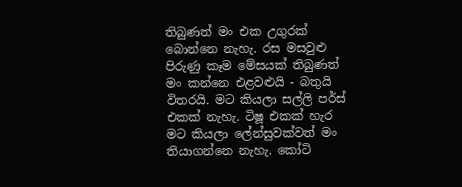තිබුණත් මං එක උගුරක් බොන්නෙ නැහැ. රස මසවුළු පිරුණු කෑම මේසයක් තිබුණත් මං කන්නෙ එළවළුයි - බතුයි විතරයි. මට කියලා සල්ලි පර්ස් එකක් නැහැ. ටිෂූ එකක් හැර මට කියලා ලේන්සුවක්වත් මං තියාගන්නෙ නැහැ. කෝටි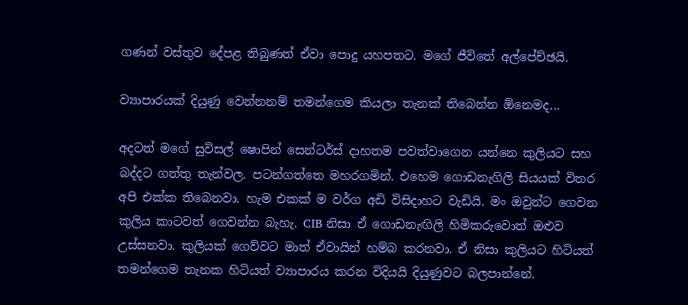ගණන් වස්තුව දේපළ තිබුණත් ඒවා පොදු යහපතට. මගේ ජීවිතේ අල්පේච්ඡයි.

ව්‍යාපාරයක් දියුණු වෙන්නනම් තමන්ගෙම කියලා තැනක් තිබෙන්න ඕනෙමද...

අදටත් මගේ සුවිසල් ෂොපින් සෙන්ටර්ස් දාහතම පවත්වාගෙන යන්නෙ කුලියට සහ බද්දට ගත්තු තැන්වල. පටන්ගත්තෙ මහරගමින්. එහෙම ගොඩනැගිලි සියයක් විතර අපි එක්ක තිබෙනවා. හැම එකක් ම වර්ග අඩි විසිදාහට වැඩියි. මං ඔවුන්ට ගෙවන කුලිය කාටවත් ගෙවන්න බැහැ. CIB නිසා ඒ ‍ගොඩනැඟිලි හිමිකරුවොත් ඔළුව උස්සනවා. කුලියක් ගෙව්වට මාත් ඒවායින් හම්බ කරනවා. ඒ නිසා කුලියට හිටියත් තමන්ගෙම තැනක හිටියත් ව්‍යාපාරය කරන විදියයි දියුණුවට බලපාන්නේ.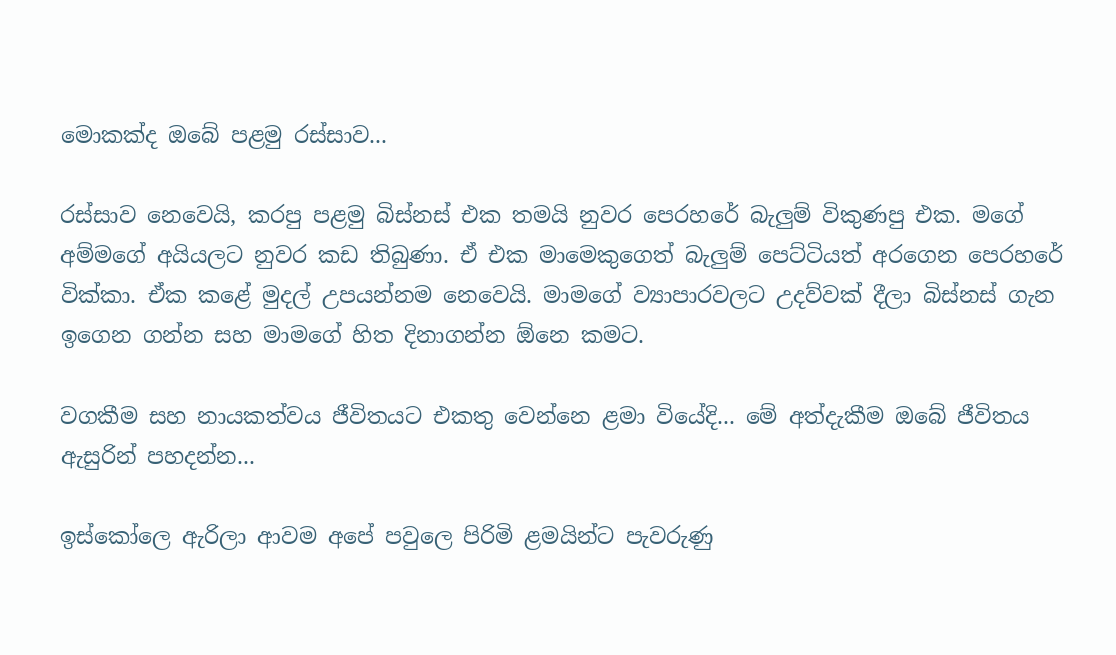මොකක්ද ඔබේ පළමු රස්සාව...

රස්සාව නෙවෙයි, කරපු පළමු බිස්නස් එක තමයි නුවර පෙරහරේ බැලුම් විකුණපු එක. මගේ අම්මගේ අයියලට නුවර කඩ තිබුණා. ඒ එක මාමෙකුගෙත් බැලුම් පෙට්ටියත් අරගෙන පෙරහරේ වික්කා. ඒක කළේ මුදල් උපයන්නම නෙවෙයි. මාමගේ ව්‍යාපාරවලට උදව්වක් දීලා බිස්නස් ගැන ඉගෙන ගන්න සහ මාමගේ හිත දිනාගන්න ඕනෙ කමට.

වගකීම සහ නායකත්වය ජීවිතයට එකතු වෙන්නෙ ළමා වියේදි... මේ අත්දැකීම ඔබේ ජීවිතය ඇසුරින් පහදන්න...

ඉස්කෝලෙ ඇරිලා ආවම අ‍පේ පවුලෙ පිරිමි ළමයින්ට පැවරුණු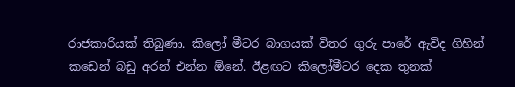රාජකාරියක් තිබුණා. කිලෝ මීටර බාගයක් විතර ගුරු පාරේ ඇවිද ගිහින් කඩෙන් බඩු අරන් එන්න ඕනේ. ඊළඟට කිලෝමීටර දෙක තුනක්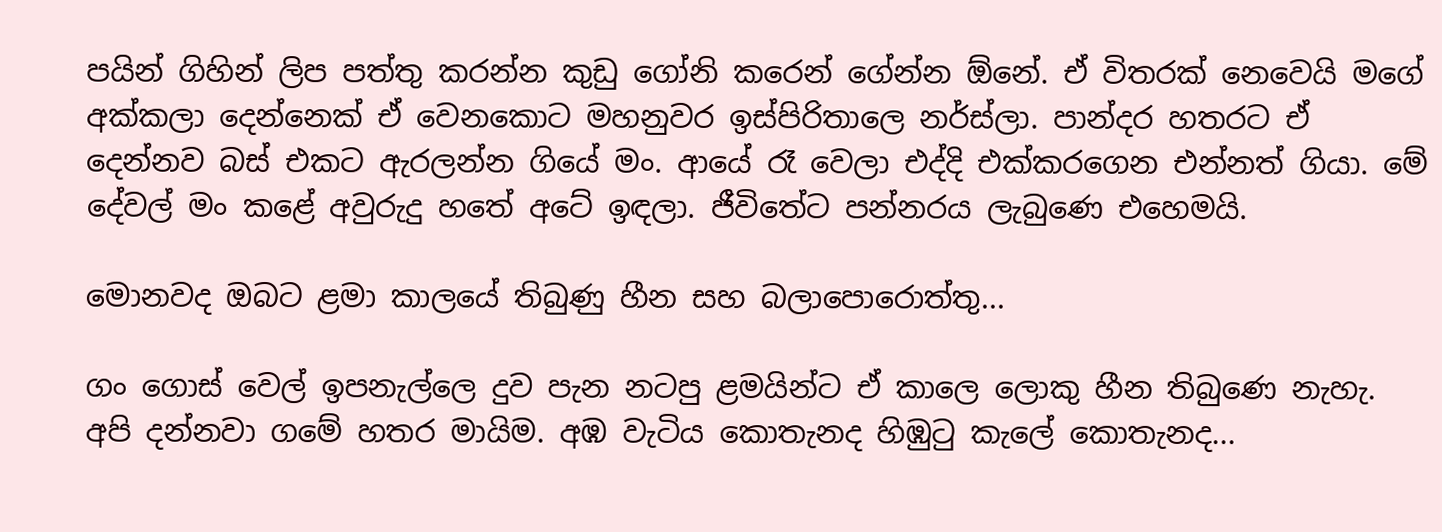පයින් ගිහින් ලිප පත්තු කරන්න කුඩු ගෝනි කරෙන් ගේන්න ඕනේ. ඒ විතරක් නෙවෙයි මගේ අක්කලා දෙන්නෙක් ඒ වෙනකොට මහනුවර ඉස්පිරිතාලෙ නර්ස්ලා. පාන්දර හතරට ඒ දෙන්නව බස් එකට ඇරලන්න ගියේ මං. ආයේ රෑ වෙලා එද්දි එක්කරගෙන එන්නත් ගියා. මේ දේවල් මං කළේ අවුරුදු හතේ අටේ ඉඳලා. ජීවිතේට පන්නරය ලැබුණෙ එහෙමයි.

මොනවද ඔබට ළමා කාලයේ තිබුණු හීන සහ බලාපොරොත්තු...

ගං ගොස් වෙල් ඉපනැල්ලෙ දුව පැන නටපු ළමයින්ට ඒ කා‍ලෙ ලොකු හීන තිබුණෙ නැහැ. අපි දන්නවා ගමේ හතර මායිම. අඹ වැටිය කොතැනද හිඹුටු කැලේ කොතැනද...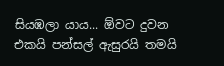සියඹලා යාය... ඕවට දුවන එකයි පන්සල් ඇසුරයි තමයි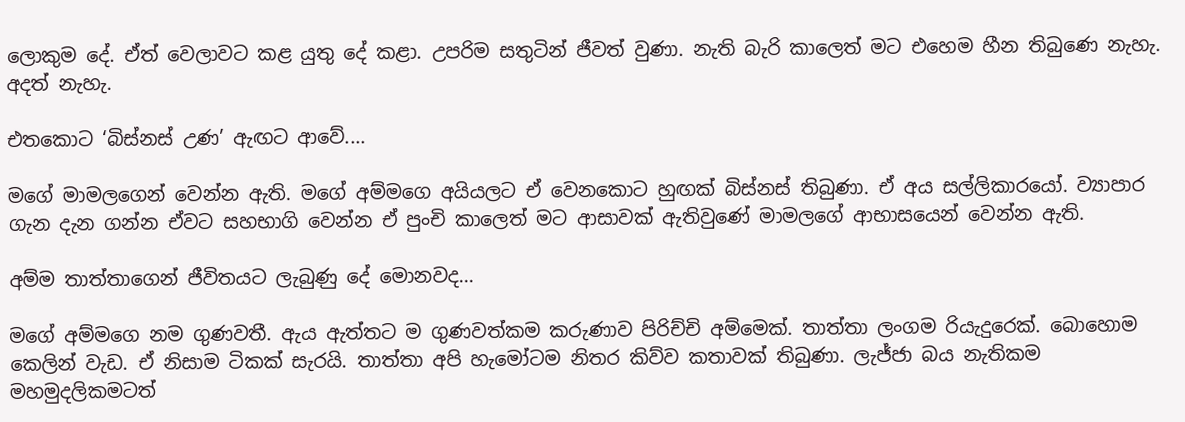ලොකුම දේ. ඒත් වෙලාවට කළ යුතු දේ කළා. උපරිම සතුටින් ජීවත් වුණා. නැති බැරි කාලෙත් මට එහෙම හීන තිබුණෙ නැහැ. අදත් නැහැ.

එතකොට ‘බිස්නස් උණ’ ඇඟට ආවේ....

මගේ මාමලගෙන් වෙන්න ඇති. මගේ අම්මගෙ අයියලට ඒ වෙනකොට හුඟක් බිස්නස් තිබුණා. ඒ අය සල්ලිකාරයෝ. ව්‍යාපාර ගැන දැන ගන්න ඒවට සහභාගි වෙන්න ඒ පුංචි කාලෙත් මට ආසාවක් ඇතිවුණේ මාමලගේ ආභාසයෙන් වෙන්න ඇති.

අම්ම තාත්තාගෙන් ජීවිතයට ලැබුණු දේ මොනවද...

මගේ අම්මගෙ නම ගුණවතී. ඇය ඇත්තට ම ගුණවත්කම කරුණාව පිරිච්චි අම්මෙක්. තාත්තා ලංගම රියැදුරෙක්. බොහොම කෙලින් වැඩ. ඒ නිසාම ටිකක් සැරයි. තාත්තා අපි හැමෝටම නිතර කිව්ව කතාවක් තිබුණා. ලැජ්ජා බය නැතිකම මහමුදලිකමටත්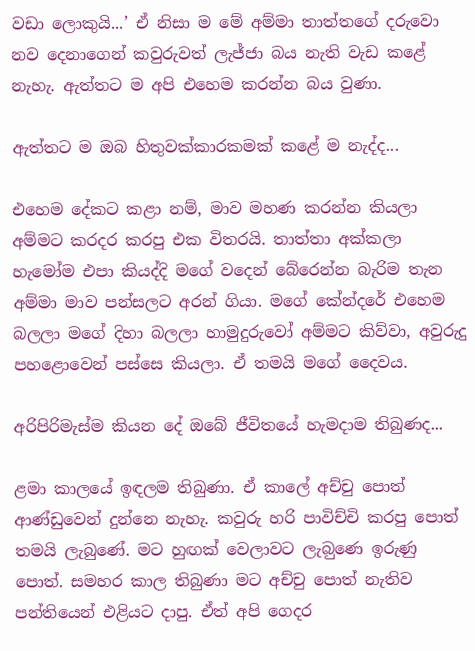වඩා ලොකුයි...’ ඒ නිසා ම මේ අම්මා තාත්තගේ දරුවො නව දෙනාගෙන් කවුරුවත් ලැජ්ජා බය නැති වැඩ කළේ නැහැ. ඇත්තට ම අපි එහෙම කරන්න බය වුණා.

ඇත්තට ම ඔබ හිතුවක්කාරකමක් කළේ ම නැද්ද...

එහෙම දේකට කළා නම්, මාව මහණ කරන්න කියලා අම්මට කරදර කරපු එක විතරයි. තාත්තා අක්කලා හැමෝම එපා කියද්දි මගේ වදෙන් බේරෙන්න බැරිම තැන අම්මා මාව පන්සලට අරන් ගියා. මගේ කේන්දරේ එහෙම බලලා මගේ දිහා බලලා හාමුදුරුවෝ අම්මට කිව්වා, අවුරුදු පහළොවෙන් පස්සෙ කියලා. ඒ තමයි මගේ දෛවය.

අරිපිරිමැස්ම කියන දේ ඔබේ ජීවිතයේ හැමදාම තිබුණද...

ළමා කාලයේ ඉඳලම තිබුණා. ඒ කාලේ අච්චු පොත් ආණ්ඩුවෙන් දුන්නෙ නැහැ. කවුරු හරි පාවිච්චි කරපු පොත් තමයි ලැබුණේ. මට හුඟක් වෙලාවට ලැබ‍ුණෙ ඉරුණු පොත්. සමහර කාල තිබුණා මට අච්චු පොත් නැතිව පන්තියෙන් එළියට දාපු. ඒත් අපි ගෙදර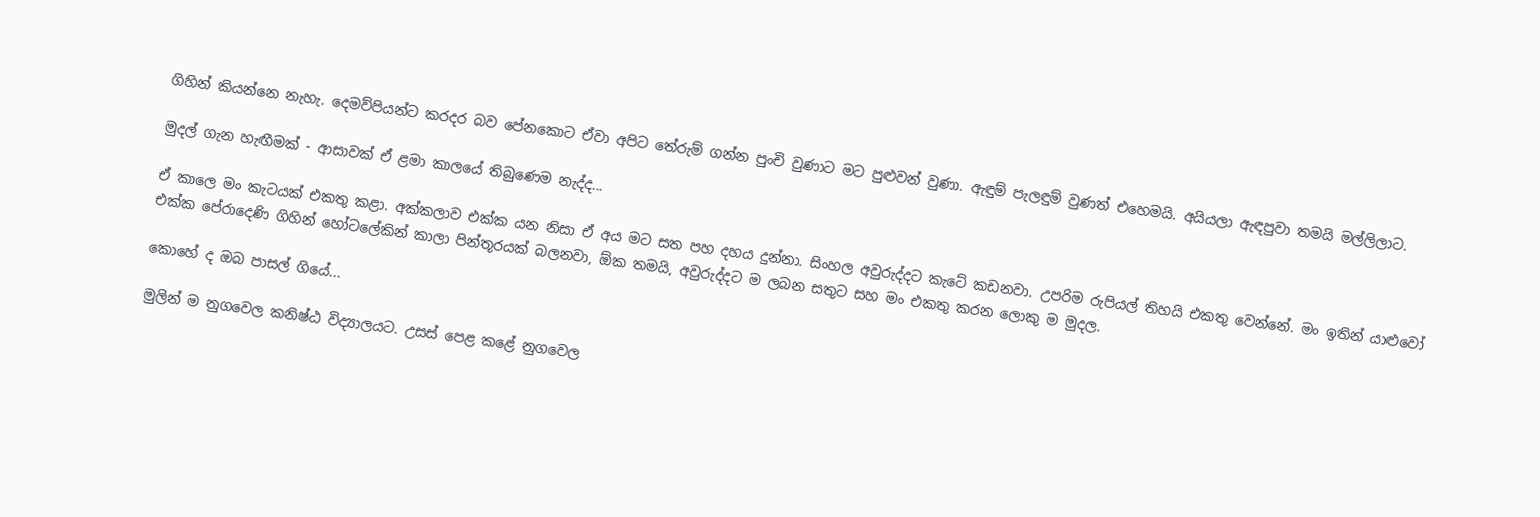ගිහින් කියන්නෙ නැහැ. දෙමව්පියන්ට කරදර බව පේනකොට ඒවා අපිට තේරුම් ගන්න පුංචි වුණාට මට පුළුවන් වුණා. ඇඳුම් පැලඳුම් වුණත් එහෙමයි. අයියලා ඇඳපුවා තමයි මල්ලිලාට.

මුදල් ගැන හැඟීමක් - ආසාවක් ඒ ළමා කාලයේ තිබුණෙම නැද්ද...

ඒ කාලෙ මං කැටයක් එකතු කළා. අක්කලාව එක්ක යන නිසා ඒ අය මට සත පහ දහය දුන්නා. සිංහල අවුරුද්දට කැටේ කඩනවා. උපරිම රුපියල් තිහයි එකතු වෙන්නේ. මං ඉතින් යාළුවෝ එක්ක පේරාදෙණි ගිහින් හෝටලේකින් කාලා පින්තූරයක් බලනවා, ඕක තමයි, අවුරුද්දට ම ලබන සතුට සහ මං එකතු කරන ලොකු ම මුදල.

කොහේ ද ඔබ පාසල් ගියේ...

මුලින් ම නුගවෙල කනිෂ්ඨ විද්‍යාලයට. උසස් පෙළ කළේ නුගවෙල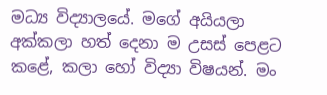මධ්‍ය විද්‍යාලයේ. මගේ අයියලා අක්කලා හත් දෙනා ම උසස් පෙළට කළේ, කලා හෝ විද්‍යා විෂයන්. මං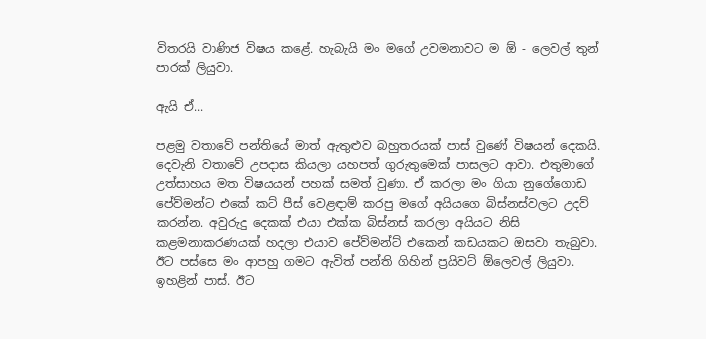විතරයි වාණිජ විෂය කළේ. හැබැයි මං මගේ උවමනාවට ම ඕ - ලෙවල් තුන් පාරක් ලියුවා.

ඇයි ඒ...

පළමු වතාවේ පන්තියේ මාත් ඇතුළුව බහුතරයක් පාස් වුණේ විෂයන් දෙකයි. දෙවැනි වතාවේ උපදාස කියලා යහපත් ගුරුතුමෙක් පාසලට ආවා. එතුමාගේ උත්සාහය මත විෂයයන් පහක් සමත් වුණා. ඒ කරලා මං ගියා නුගේගොඩ පේව්මන්ට එකේ කට් පීස් වෙළඳාම් කරපු මගේ අයියගෙ බිස්නස්වලට උදව් කරන්න. අවුරුදු දෙකක් එයා එක්ක බිස්නස් කරලා අයියට නිසි කළමනාකරණයක් හදලා එයාව පේව්මන්ට් එකෙන් කඩයකට ඔසවා තැබුවා. ඊට පස්සෙ මං ආපහු ගමට ඇවිත් පන්ති ගිහින් ප්‍රයිවට් ඕලෙවල් ලියුවා. ඉහළින් පාස්. ඊට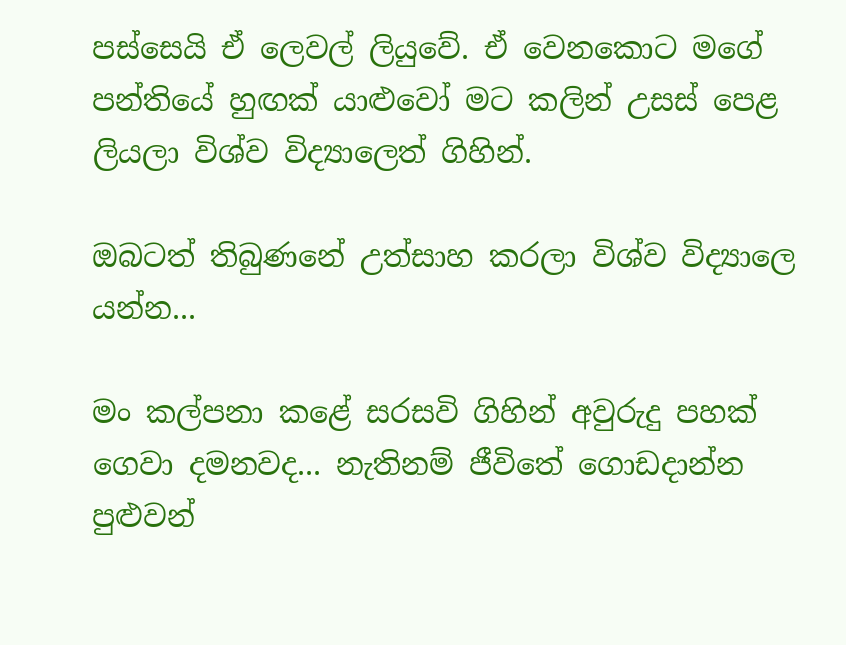පස්සෙයි ඒ ලෙවල් ලියුවේ. ඒ වෙන‍කොට මගේ පන්තියේ හුඟක් යාළුවෝ මට කලින් උසස් පෙළ ලියලා විශ්ව විද්‍යාලෙත් ගිහින්.

ඔබටත් තිබුණනේ උත්සාහ කරලා විශ්ව විද්‍යාලෙ යන්න...

මං කල්පනා කළේ සරසවි ගිහින් අවුරුදු පහක් ගෙවා දමනවද... නැතිනම් ජීවිතේ ගොඩදාන්න පුළුවන්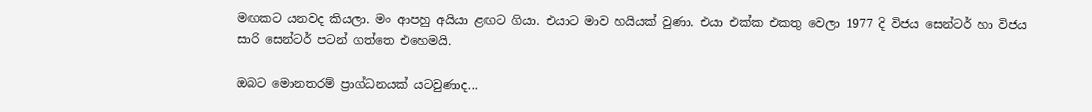මඟකට යනවද කියලා. මං ආපහු අයියා ළඟට ගියා. එයාට මාව හයියක් වුණා. එයා එක්ක එකතු වෙලා 1977 දි විජය සෙන්ටර් හා විජය සාරි සෙන්ටර් පටන් ගත්තෙ එහෙමයි.

ඔබට මොනතරම් ප්‍රාග්ධනයක් යටවුණාද...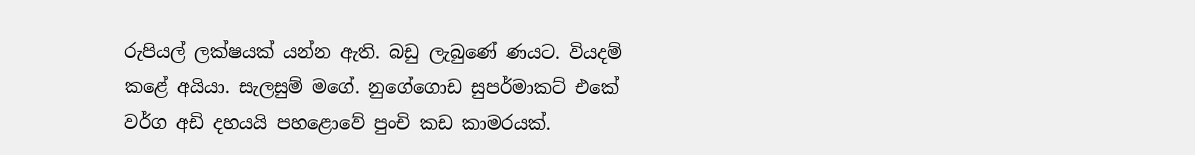රුපියල් ලක්ෂයක් යන්න ඇති. බඩු ලැබුණේ ණයට. වියදම් කළේ අයියා. සැලසුම් මගේ. නුගේගොඩ සුපර්මාකට් එකේ වර්ග අඩි දහයයි පහළොවේ පුංචි කඩ කාමරයක්.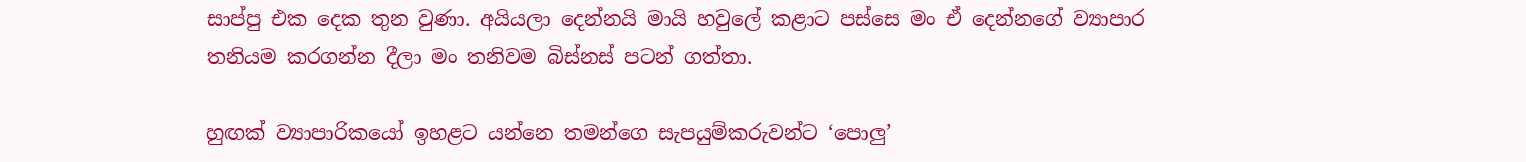සාප්පු එක දෙක තුන වුණා. අයියලා දෙන්නයි මායි හවුලේ කළාට පස්සෙ මං ඒ දෙන්නගේ ව්‍යාපාර තනියම කරගන්න දීලා මං තනිවම බිස්නස් පටන් ගත්තා.

හුඟක් ව්‍යාපාරිකයෝ ඉහළට යන්නෙ තමන්ගෙ සැපයුම්කරුවන්ට ‘පොලු’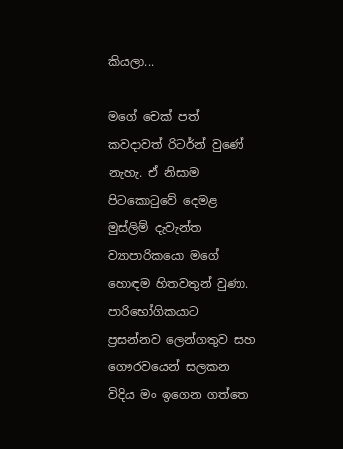කියලා...

මගේ චෙක් පත් කවදාවත් රිටර්න් වුණේ නැහැ. ඒ නිසාම පිටකොටුවේ දෙමළ මුස්ලිම් දැවැන්ත ව්‍යාපාරිකයො මගේ හොඳම හිතවතුන් වුණා. පාරිභෝගිකයාට ප්‍රසන්නව ලෙන්ගතුව සහ ගෞරවයෙන් සලකන විදිය මං ඉගෙන ගත්තෙ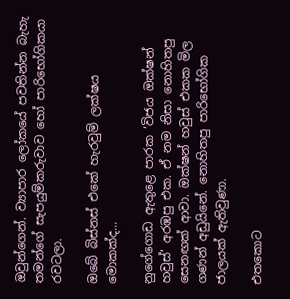ඔවුන්ගෙන්. ව්‍යාපාර ලෝකයේ පවතින්න බැහැ තමන්ගේ සැපයුම්කරුවාව හෝ පාරිභෝගිකයා රවටලා.

ඔබේ බිස්නස් එකේ හැරවුම් ලක්ෂය මොකක්ද...

නුගේගොඩ ඇතුළෙ පාරක ‘විජය ඔක්ෂන් හවුස්’ අරඹපු එක. ඒ නම නිසා නොහිතපු සෙනඟක් ආවා. ඔක්ෂන් හවුස් එකක මිල ගණන් අඩුයිනේ. නොහිතපු පාරිභෝගික ජාලයක් ඇතිවුණා.

එතකොට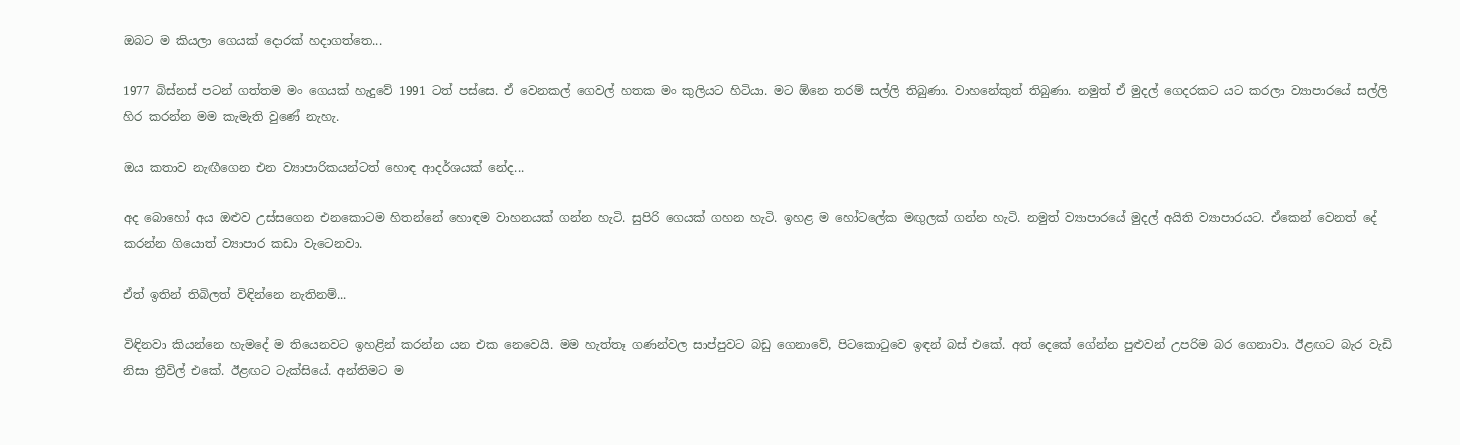ඔබට ම කියලා ගෙයක් දොරක් හදාගත්තෙ...

1977 බිස්නස් පටන් ගත්තම මං ගෙයක් හැදුවේ 1991 ටත් පස්සෙ. ඒ වෙනකල් ගෙවල් හතක මං කුලියට හිටියා. මට ඕනෙ තරම් සල්ලි තිබුණා. වාහනේකුත් තිබුණා. නමුත් ඒ මුදල් ගෙදරකට යට කරලා ව්‍යාපාරයේ සල්ලි හිර කරන්න මම කැමැති වුණේ නැහැ.

ඔය කතාව නැඟීගෙන එන ව්‍යාපාරිකයන්ටත් හොඳ ආදර්ශයක් නේද...

අද බොහෝ අය ඔළුව උස්සගෙන එනකොටම හිතන්නේ හොඳම වාහනයක් ගන්න හැටි. සුපිරි ගෙයක් ගහන හැටි. ඉහළ ම හෝටලේක මඟුලක් ගන්න හැටි. නමුත් ව්‍යාපාරයේ මුදල් අයිති ව්‍යාපාරයට. ඒකෙන් වෙනත් දේ කරන්න ගියොත් ව්‍යාපාර කඩා වැටෙනවා.

ඒත් ඉතින් තිබිලත් විඳින්නෙ නැතිනම්...

විඳිනවා කියන්නෙ හැමදේ ම තියෙනවට ඉහළින් කරන්න යන එක නෙවෙයි. මම හැත්තෑ ගණන්වල සාප්පුවට බඩු ගෙනාවේ, පිටකොටුවෙ ඉඳන් බස් එකේ. අත් දෙකේ ගේන්න පුළුවන් උපරිම බර ගෙනාවා. ඊළඟට බැර වැඩි නිසා ත්‍රීවිල් එකේ. ඊළඟට ටැක්සියේ. අන්තිමට ම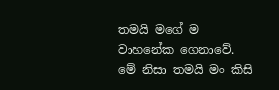තමයි මගේ ම වාහනේක ගෙනාවේ. මේ නිසා තමයි මං කිසි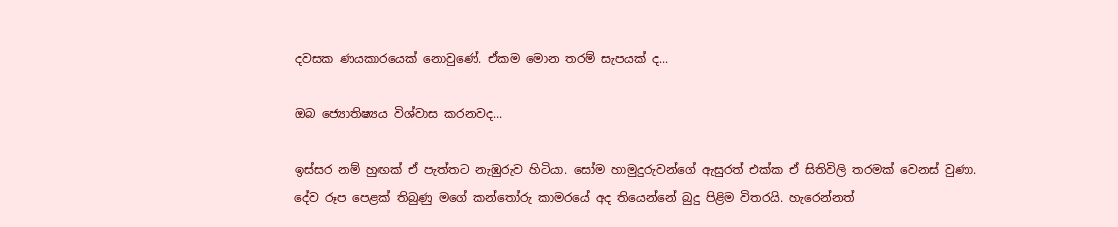දවසක ණයකාරයෙක් නොවුණේ. ඒකම මොන තරම් සැපයක් ද...

ඔබ ජ්‍යොතිෂ්‍යය විශ්වාස කරනවද...

ඉස්සර නම් හුඟක් ඒ පැත්තට නැඹුරුව හිටියා. සෝම හාමුදුරුවන්ගේ ඇසුරත් එක්ක ඒ සිතිවිලි තරමක් වෙනස් වුණා. දේව රූප පෙළක් තිබුණු මගේ කන්තෝරු කාමරයේ අද තියෙන්නේ බුදු පිළිම විතරයි. හැරෙන්නත්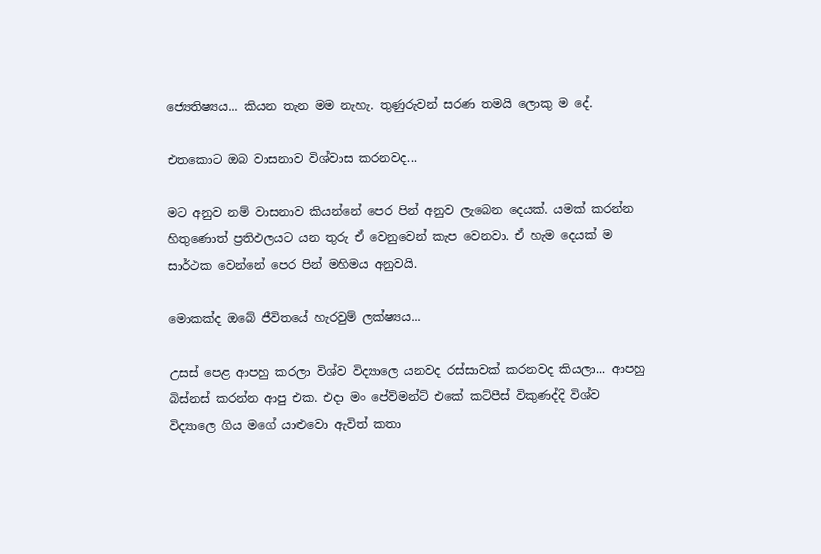ජ්‍යෙතිෂ්‍යය... කියන තැන මම නැහැ. තුණුරුවන් සරණ තමයි ලොකු ම දේ.

එතකොට ඔබ වාසනාව විශ්වාස කරනවද...

මට අනුව නම් වාසනාව කියන්නේ පෙර පින් අනුව ලැබෙන දෙයක්. යමක් කරන්න හිතුණොත් ප්‍රතිඵලයට යන තුරු ඒ වෙනුවෙන් කැප වෙනවා. ඒ හැම දෙයක් ම සාර්ථක වෙන්නේ පෙර පින් මහිමය අනුවයි.

මොකක්ද ඔබේ ජීවිතයේ හැරවුම් ලක්ෂ්‍යය...

උසස් පෙළ ආපහු කරලා විශ්ව විද්‍යාලෙ යනවද රස්සාවක් කරනවද කියලා... ආපහු බිස්නස් කරන්න ආපු එක. එදා මං පේව්මන්ට් එකේ කට්පීස් විකුණද්දි විශ්ව විද්‍යාලෙ ගිය මගේ යාළුවො ඇවිත් කතා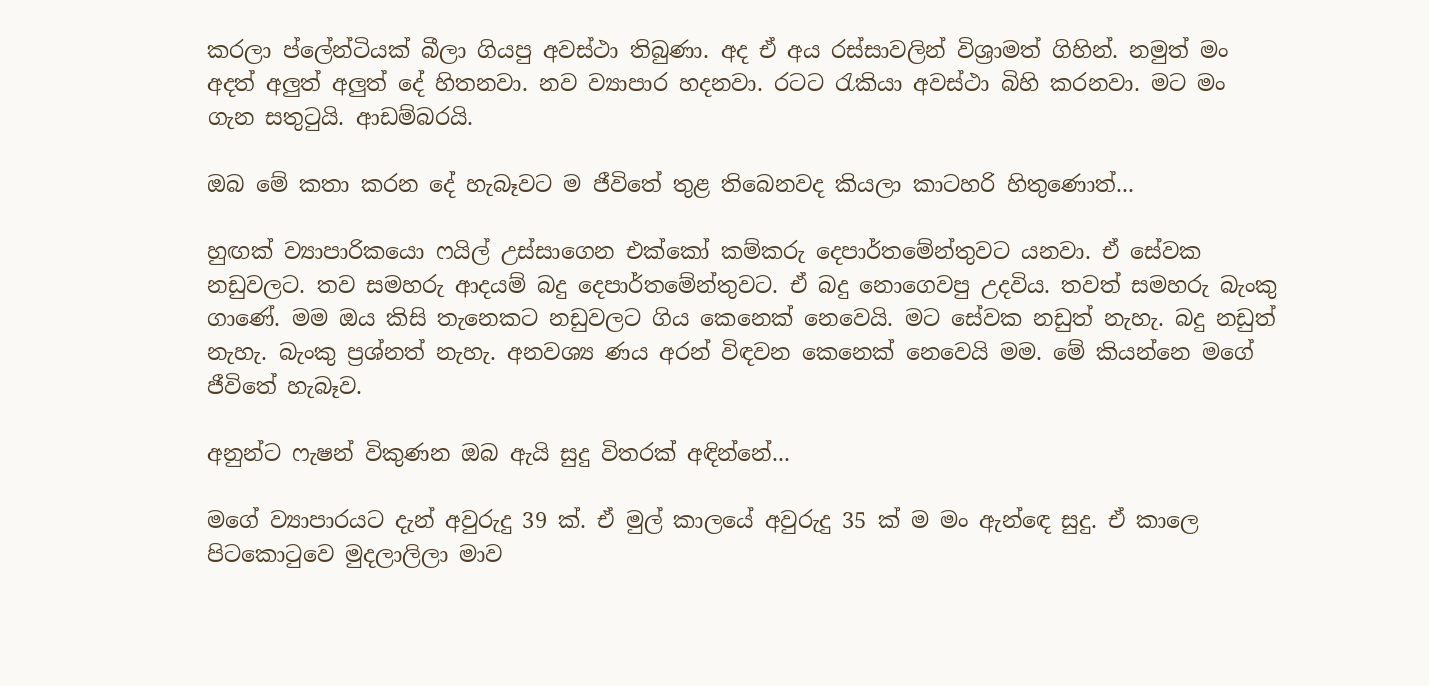කරලා ප්ලේන්ටියක් බීලා ගියපු අවස්ථා තිබුණා. අද ඒ අය රස්සාවලින් විශ්‍රාමත් ගිහින්. නමුත් මං අදත් අලුත් අලුත් දේ හිතනවා. නව ව්‍යාපාර හදනවා. රටට රැකියා අවස්ථා බිහි කරනවා. මට මං ගැන සතුටුයි. ආඩම්බරයි.

ඔබ මේ කතා කරන දේ හැබෑවට ම ජීවිතේ තුළ තිබෙනවද කියලා කාටහරි හිතුණොත්...

හුඟක් ව්‍යාපාරිකයො ෆයිල් උස්සාගෙන එක්කෝ කම්කරු දෙපාර්තමේන්තුවට යනවා. ඒ සේවක නඩුවලට. තව සමහරු ආදයම් බදු දෙපාර්තමේන්තුවට. ඒ බදු නොගෙවපු උදවිය. තවත් සමහරු බැංකු ගාණේ. මම ඔය කිසි තැනෙකට නඩුවලට ගිය කෙනෙක් නෙවෙයි. මට සේවක නඩුත් නැහැ. බදු නඩුත් නැහැ. බැංකු ප්‍රශ්නත් නැහැ. අනවශ්‍ය ණය අරන් විඳවන කෙනෙක් නෙවෙයි මම. මේ කියන්නෙ මගේ ජීවිතේ හැබෑව.

අනුන්ට ෆැෂන් විකුණන ඔබ ඇයි සුදු විතරක් අඳින්නේ...

මගේ ව්‍යාපාරයට දැන් අවුරුදු 39 ක්. ඒ මුල් කාලයේ අවුරුදු 35 ක් ම මං ඇන්ඳෙ සුදු. ඒ කාලෙ පිටකොටුවෙ මුදලාලිලා මාව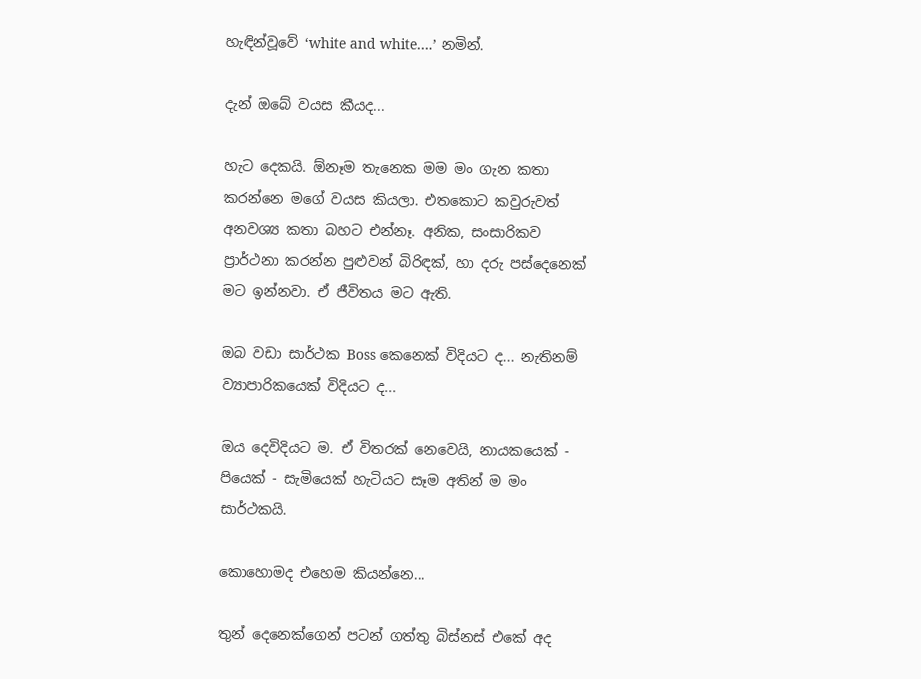හැඳින්වූවේ ‘white and white….’ නමින්.

දැන් ඔබේ වයස කීයද...

හැට දෙකයි. ඕනෑම තැනෙක මම මං ගැන කතා කරන්නෙ මගේ වයස කියලා. එතකොට කවුරුවත් අනවශ්‍ය කතා බහට එන්නෑ. අනික, සංසාරිකව ප්‍රාර්ථනා කරන්න පුළුවන් බිරිඳක්, හා දරු පස්දෙනෙක් මට ඉන්නවා. ඒ ජීවිතය මට ඇති.

ඔබ වඩා සාර්ථක Boss කෙනෙක් විදියට ද... නැතිනම් ව්‍යාපාරිකයෙක් විදියට ද...

ඔය දෙවිදියට ම. ඒ විතරක් නෙවෙයි, නායකයෙක් - පියෙක් - සැමියෙක් හැටියට සෑම අතින් ම මං සාර්ථකයි.

කොහොමද එහෙම කියන්නෙ...

තුන් දෙනෙක්ගෙන් පටන් ගත්තු බිස්නස් එකේ අද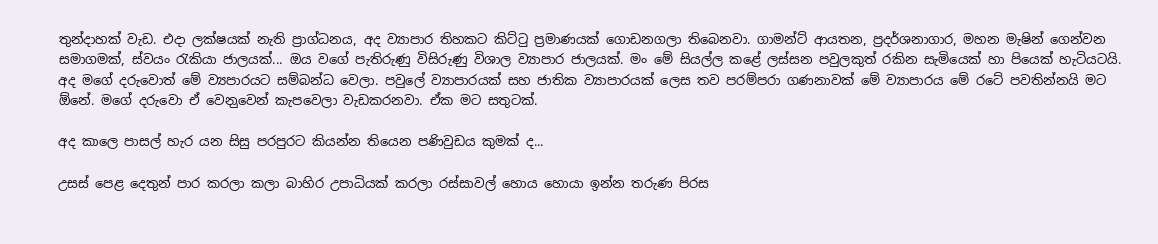තුන්දාහක් වැඩ. එදා ලක්ෂයක් නැති ප්‍රාග්ධනය, අද ව්‍යාපාර තිහකට කිට්ටු ප්‍රමාණයක් ගොඩනගලා තිබෙනවා. ගාමන්ට් ආයතන, ප්‍රදර්ශනාගාර, මහන මැෂින් ගෙන්වන සමාගමක්, ස්වයං රැකියා ජාලයක්... ඔය වගේ පැතිරුණු විසිරුණු විශාල ව්‍යාපාර ජාලයක්. මං මේ සියල්ල කළේ ලස්සන පවුලකුත් රකින සැමියෙක් හා පියෙක් හැටියටයි. අද මගේ දරුවොත් මේ ව්‍යපාරයට සම්බන්ධ වෙලා. පවුලේ ව්‍යාපාරයක් සහ ජාතික ව්‍යාපාරයක් ලෙස තව පරම්පරා ගණනාවක් මේ ව්‍යාපාරය මේ රටේ පවතින්නයි මට ඕනේ. මගේ දරුවො ඒ වෙන‍ුවෙන් කැපවෙලා වැඩකරනවා. ඒක මට සතුටක්.

අද කාලෙ පාසල් හැර යන සිසු පරපුරට කියන්න තියෙන පණිවුඩය කුමක් ද...

උසස් පෙළ දෙතුන් පාර කරලා කලා බාහිර උපාධියක් කරලා රස්සාවල් හොය හොයා ඉන්න තරුණ පිරස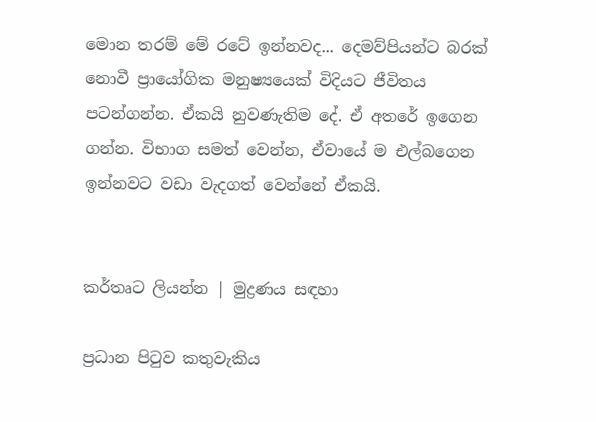මොන තරම් මේ රටේ ඉන්නවද... දෙමව්පියන්ට බරක් නොවී ප්‍රායෝගික මනුෂ්‍යයෙක් විදියට ජීවිතය පටන්ගන්න. ඒකයි නුවණැතිම දේ. ඒ අතරේ ඉගෙන ගන්න. විභාග සමත් වෙන්න, ඒවායේ ම එල්බගෙන ඉන්නවට වඩා වැදගත් වෙන්නේ ඒකයි.


කර්තෘට ලියන්න | මුද්‍රණය සඳහා

ප්‍රධාන පිටුව කතුවැකිය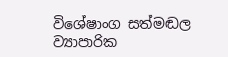විශේෂාංග සත්මඬල ව්‍යාපාරික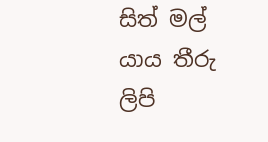සිත් මල් යාය තීරු ලිපි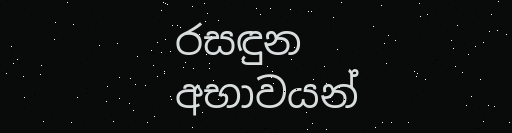රසඳුන අභාවයන්